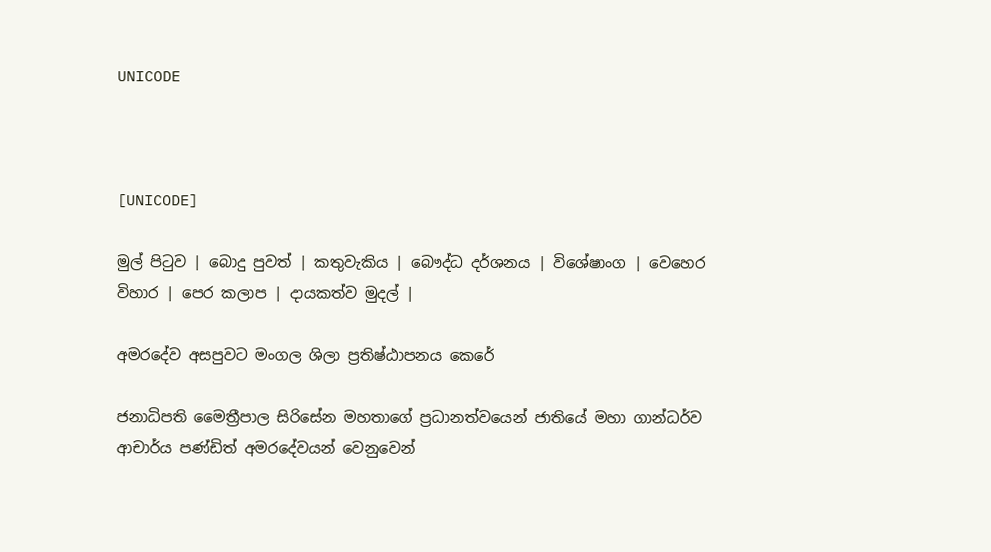UNICODE



[UNICODE]

මුල් පිටුව | බොදු පුවත් | කතුවැකිය | බෞද්ධ දර්ශනය | විශේෂාංග | වෙහෙර විහාර | පෙර කලාප | දායකත්ව මුදල් |

අමරදේව අසපුවට මංගල ශිලා ප්‍රතිෂ්ඨාපනය කෙරේ

ජනාධිපති මෛත්‍රීපාල සිරිසේන මහතාගේ ප්‍රධානත්වයෙන් ජාතියේ මහා ගාන්ධර්ව ආචාර්ය පණ්ඩිත් අමරදේවයන් වෙනුවෙන්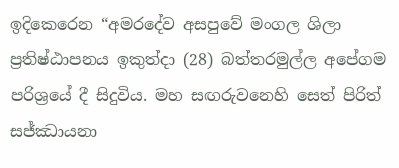ඉදිකෙරෙන “අමරදේව අසපුවේ මංගල ශිලා ප්‍රතිෂ්ඨාපනය ඉකුත්දා (28) බත්තරමුල්ල අපේගම පරිශ්‍රයේ දී සිදුවිය. මහ සඟරුවනෙහි සෙත් පිරිත් සජ්ඣායනා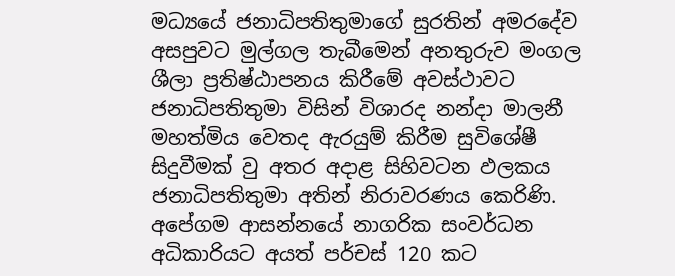මධ්‍යයේ ජනාධිපතිතුමාගේ සුරතින් අමරදේව අසපුවට මුල්ගල තැබීමෙන් අනතුරුව මංගල ශීලා ප්‍රතිෂ්ඨාපනය කිරීමේ අවස්ථාවට ජනාධිපතිතුමා විසින් විශාරද නන්දා මාලනී මහත්මිය වෙතද ඇරයුම් කිරීම සුවිශේෂී සිදුවීමක් වු අතර අදාළ සිහිවටන ඵලකය ජනාධිපතිතුමා අතින් නිරාවරණය කෙරිණි. අපේගම ආසන්නයේ නාගරික සංවර්ධන අධිකාරියට අයත් පර්චස් 120 කට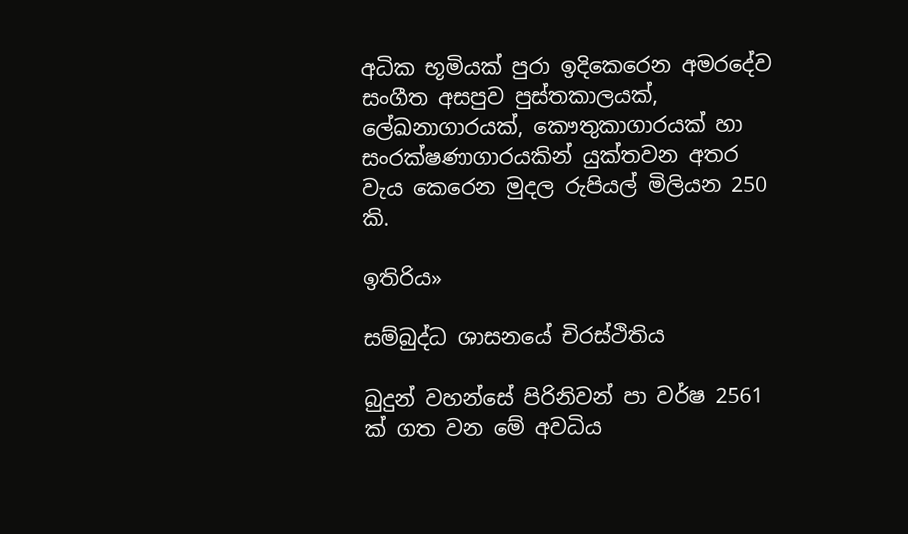අධික භූමියක් පුරා ඉදිකෙරෙන අමරදේව සංගීත අසපුව පුස්තකාලයක්, ලේඛනාගාරයක්, කෞතුකාගාරයක් හා සංරක්ෂණාගාරයකින් යුක්තවන අතර වැය කෙරෙන මුදල රුපියල් මිලියන 250 කි.

ඉතිරිය»

සම්බුද්ධ ශාසනයේ චිරස්ථිතිය

බුදුන් වහන්සේ පිරිනිවන් පා වර්ෂ 2561 ක් ගත වන මේ අවධිය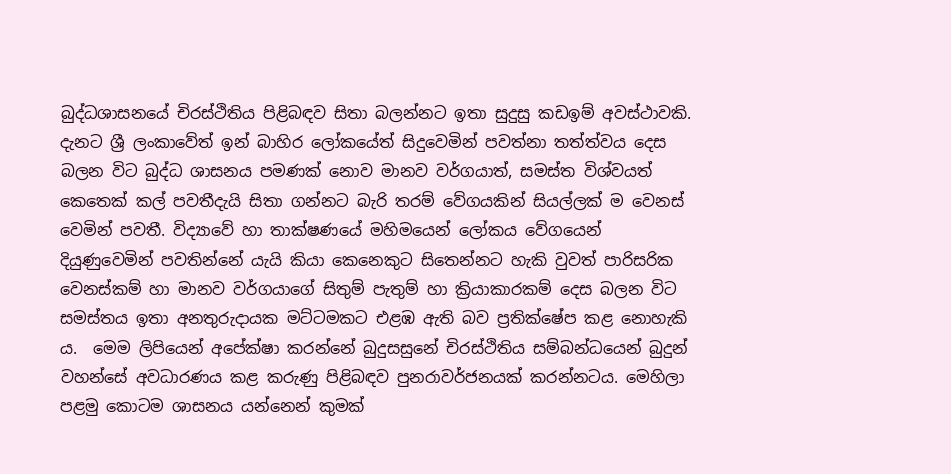බුද්ධශාසනයේ චිරස්ථිතිය පිළිබඳව සිතා බලන්නට ඉතා සුදුසු කඩඉම් අවස්ථාවකි. දැනට ශ්‍රී ලංකාවේත් ඉන් බාහිර ලෝකයේත් සිදුවෙමින් පවත්නා තත්ත්වය දෙස බලන විට බුද්ධ ශාසනය පමණක් නොව මානව වර්ගයාත්, සමස්ත විශ්වයත් කෙතෙක් කල් පවතීදැයි සිතා ගන්නට බැරි තරම් වේගයකින් සියල්ලක් ම වෙනස් වෙමින් පවතී. විද්‍යාවේ හා තාක්ෂණයේ මහිමයෙන් ලෝකය වේගයෙන් දියුණුවෙමින් පවතින්නේ යැයි කියා කෙනෙකුට සිතෙන්නට හැකි වුවත් පාරිසරික වෙනස්කම් හා මානව වර්ගයාගේ සිතුම් පැතුම් හා ක්‍රියාකාරකම් දෙස බලන විට සමස්තය ඉතා අනතුරුදායක මට්ටමකට එළඹ ඇති බව ප්‍රතික්ෂේප කළ නොහැකි ය.  මෙම ලිපියෙන් අපේක්ෂා කරන්නේ බුදුසසුනේ චිරස්ථිතිය සම්බන්ධයෙන් බුදුන් වහන්සේ අවධාරණය කළ කරුණු පිළිබඳව පුනරාවර්ජනයක් කරන්නටය. මෙහිලා පළමු කොටම ශාසනය යන්නෙන් කුමක්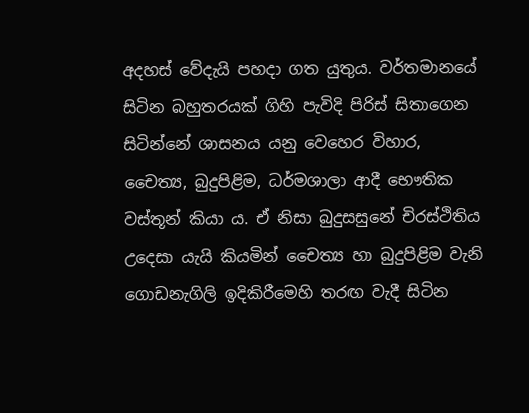අදහස් වේදැයි පහදා ගත යුතුය. වර්තමානයේ සිටින බහුතරයක් ගිහි පැවිදි පිරිස් සිතාගෙන සිටින්නේ ශාසනය යනු වෙහෙර විහාර, චෛත්‍ය, බුදුපිළිම, ධර්මශාලා ආදී භෞතික වස්තූන් කියා ය. ඒ නිසා බුදුසසුනේ චිරස්ථිතිය උදෙසා යැයි කියමින් චෛත්‍ය හා බුදුපිළිම වැනි ගොඩනැගිලි ඉදිකිරීමෙහි තරඟ වැදී සිටින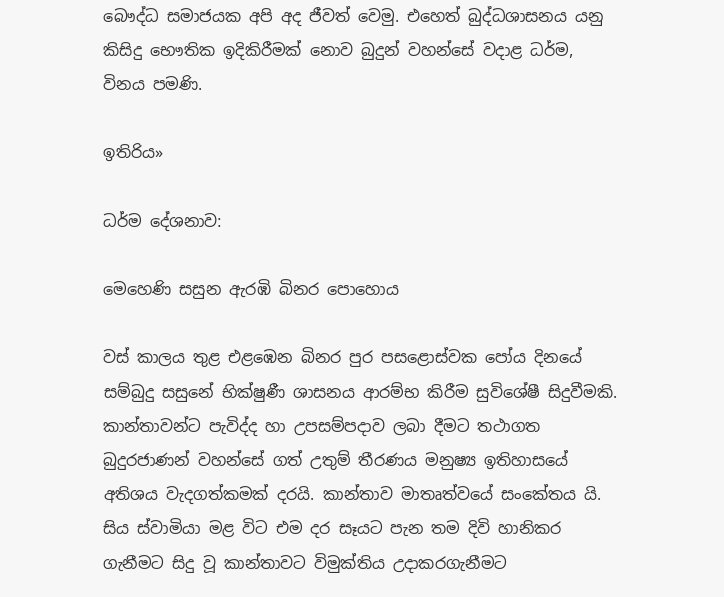බෞද්ධ සමාජයක අපි අද ජීවත් වෙමු. එහෙත් බුද්ධශාසනය යනු කිසිදු භෞතික ඉදිකිරීමක් නොව බුදුන් වහන්සේ වදාළ ධර්ම, විනය පමණි.

ඉතිරිය»

ධර්ම දේශනාව:

මෙහෙණි සසුන ඇරඹි බිනර පොහොය

වස් කාලය තුළ එළඹෙන බිනර පුර පසළොස්වක පෝය දිනයේ සම්බුදු සසුනේ භික්ෂුණී ශාසනය ආරම්භ කිරීම සුවිශේෂී සිදුවීමකි. කාන්තාවන්ට පැවිද්ද හා උපසම්පදාව ලබා දීමට තථාගත බුදුරජාණන් වහන්සේ ගත් උතුම් තීරණය මනුෂ්‍ය ඉතිහාසයේ අතිශය වැදගත්කමක් දරයි. කාන්තාව මාතෘත්වයේ සංකේතය යි. සිය ස්වාමියා මළ විට එම දර සෑයට පැන තම දිවි හානිකර ගැනීමට සිදු වූ කාන්තාවට විමුක්තිය උදාකරගැනීමට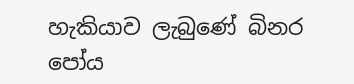හැකියාව ලැබුණේ බිනර පෝය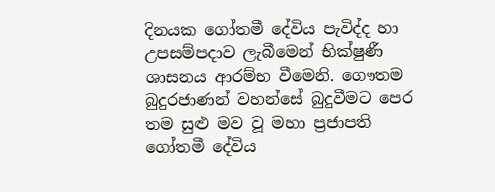දිනයක ගෝතමී දේවිය පැවිද්ද හා උපසම්පදාව ලැබීමෙන් භික්ෂුණී ශාසනය ආරම්භ වීමෙනි. ගෞතම බුදුරජාණන් වහන්සේ බුදුවීමට පෙර තම සුළු මව වූ මහා ප්‍රජාපති ගෝතමී දේවිය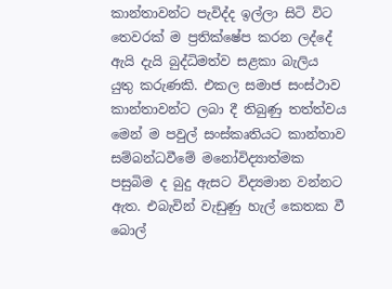කාන්තාවන්ට පැවිද්ද ඉල්ලා සිටි විට තෙවරක් ම ප්‍රතික්ෂේප කරන ලද්දේ ඇයි දැයි බුද්ධිමත්ව සළකා බැලිය යුතු කරුණකි. එකල සමාජ සංස්ථාව කාන්තාවන්ට ලබා දී තිබුණු තත්ත්වය මෙන් ම පවුල් සංස්කෘතියට කාන්තාව සම්බන්ධවීමේ මනෝවිද්‍යාත්මක පසුබිම ද බුදු ඇසට විද්‍යමාන වන්නට ඇත. එබැවින් වැඩුණු හැල් කෙතක වී බොල්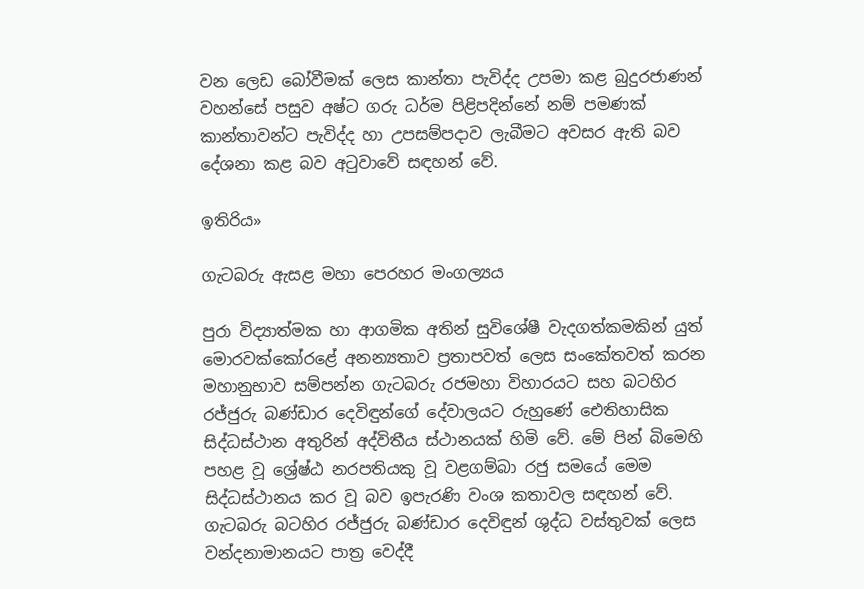වන ලෙඩ බෝවීමක් ලෙස කාන්තා පැවිද්ද උපමා කළ බුදුරජාණන් වහන්සේ පසුව අෂ්ට ගරු ධර්ම පිළිපදින්නේ නම් පමණක් කාන්තාවන්ට පැවිද්ද හා උපසම්පදාව ලැබීමට අවසර ඇති බව දේශනා කළ බව අටුවාවේ සඳහන් වේ.

ඉතිරිය»

ගැටබරු ඇසළ මහා පෙරහර මංගල්‍යය

පුරා විද්‍යාත්මක හා ආගමික අතින් සුවිශේෂී වැදගත්කමකින් යුත් මොරවක්කෝරළේ අනන්‍යතාව ප්‍රතාපවත් ලෙස සංකේතවත් කරන මහානුභාව සම්පන්න ගැටබරු රජමහා විහාරයට සහ බටහිර රජ්ජුරු බණ්ඩාර දෙවිඳුන්ගේ දේවාලයට රුහුණේ ඓතිහාසික සිද්ධස්ථාන අතුරින් අද්විතීය ස්ථානයක් හිමි වේ. මේ පින් බිමෙහි පහළ වූ ශ්‍රේෂ්ඨ නරපතියකු වූ වළගම්බා රජු සමයේ මෙම සිද්ධස්ථානය කර වූ බව ඉපැරණි වංශ කතාවල සඳහන් වේ. ගැටබරු බටහිර රජ්ජුරු බණ්ඩාර දෙවිඳුන් ශුද්ධ වස්තුවක් ලෙස වන්දනාමානයට පාත්‍ර වෙද්දී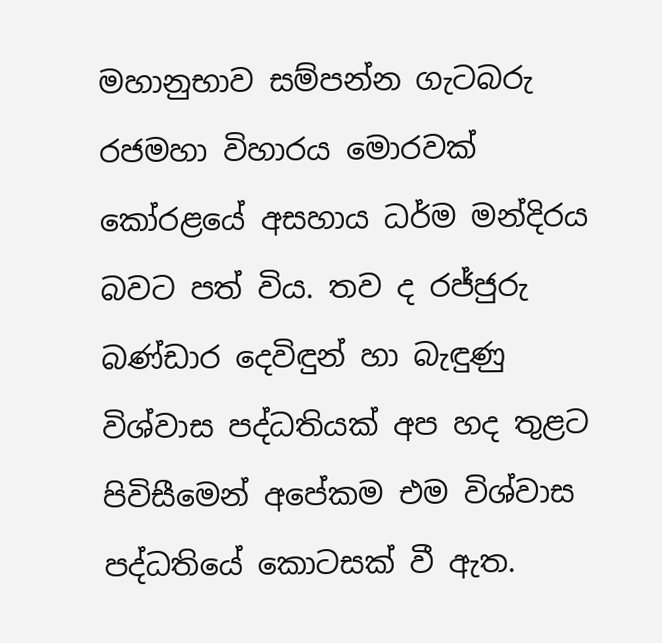මහානුභාව සම්පන්න ගැටබරු රජමහා විහාරය මොරවක් කෝරළයේ අසහාය ධර්ම මන්දිරය බවට පත් විය. තව ද රජ්ජුරු බණ්ඩාර දෙවිඳුන් හා බැඳුණු විශ්වාස පද්ධතියක් අප හද තුළට පිවිසීමෙන් අපේකම එම විශ්වාස පද්ධතියේ කොටසක් වී ඇත.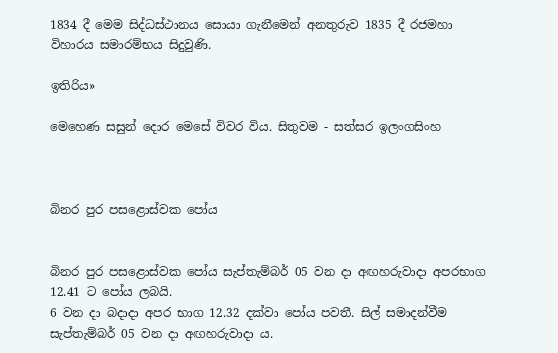1834 දී මෙම සිද්ධස්ථානය සොයා ගැනීමෙන් අනතුරුව 1835 දී රජමහා විහාරය සමාරම්භය සිදුවුණි.

ඉතිරිය»

මෙහෙණ සසුන් දොර මෙසේ විවර විය. සිතුවම - සත්සර ඉලංගසිංහ



බිනර පුර පසළොස්වක පෝය


බිනර පුර පසළොස්වක පෝය සැප්තැම්බර් 05 වන දා අඟහරුවාදා අපරභාග 12.41 ට පෝය ලබයි.
6 වන දා බදාදා අපර භාග 12.32 දක්වා පෝය පවතී. සිල් සමාදන්වීම සැප්තැම්බර් 05 වන දා අඟහරුවාදා ය.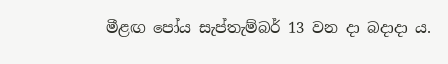මීළඟ පෝය සැප්තැම්බර් 13 වන දා බදාදා ය.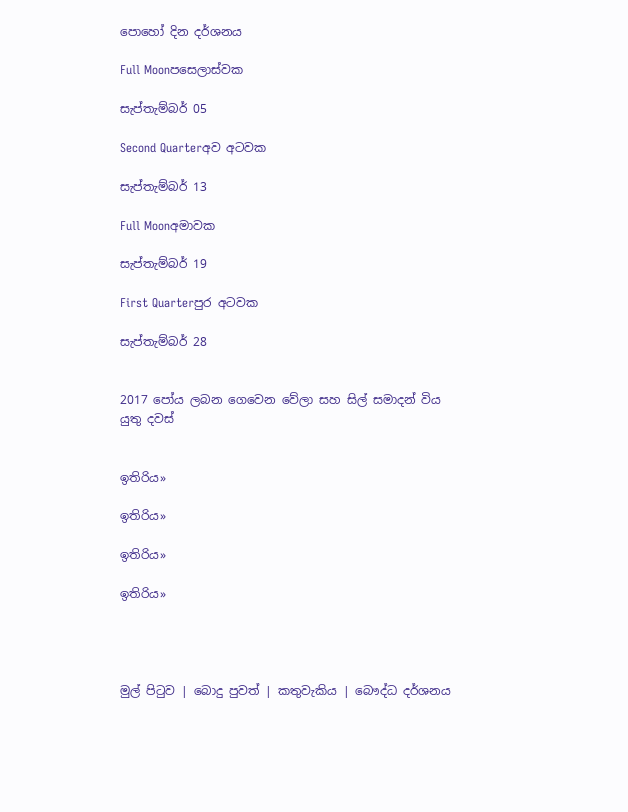පොහෝ දින දර්ශනය

Full Moonපසෙලාස්වක

සැප්තැම්බර් 05

Second Quarterඅව අටවක

සැප්තැම්බර් 13

Full Moonඅමාවක

සැප්තැම්බර් 19

First Quarterපුර අටවක

සැප්තැම්බර් 28


2017 පෝය ලබන ගෙවෙන වේලා සහ සිල් සමාදන් විය යුතු දවස්


ඉතිරිය»

ඉතිරිය»

ඉතිරිය»

ඉතිරිය»




මුල් පිටුව | බොදු පුවත් | කතුවැකිය | බෞද්ධ දර්ශනය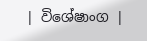| විශේෂාංග |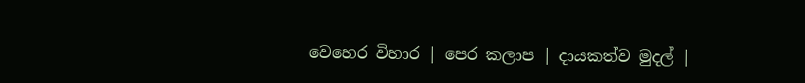වෙහෙර විහාර | පෙර කලාප | දායකත්ව මුදල් |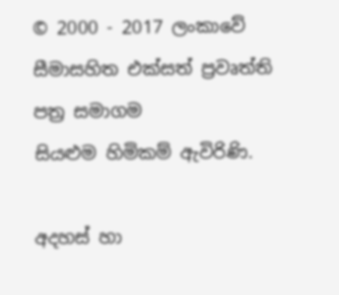© 2000 - 2017 ලංකාවේ සීමාසහිත එක්සත් ප්‍රවෘත්ති පත්‍ර සමාගම
සියළුම හිමිකම් ඇවිරිණි.

අදහස් හා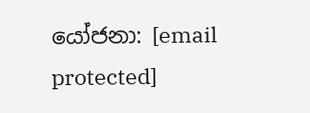යෝජනා: [email protected]